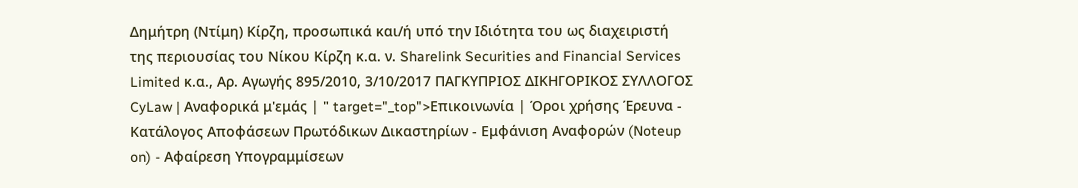Δημήτρη (Ντίμη) Κίρζη, προσωπικά και/ή υπό την Ιδιότητα του ως διαχειριστή της περιουσίας του Νίκου Κίρζη κ.α. ν. Sharelink Securities and Financial Services Limited κ.α., Αρ. Αγωγής 895/2010, 3/10/2017 ΠΑΓΚΥΠΡΙΟΣ ΔΙΚΗΓΟΡΙΚΟΣ ΣΥΛΛΟΓΟΣ CyLaw | Αναφορικά μ'εμάς | " target="_top">Επικοινωνία | Όροι χρήσης Έρευνα - Κατάλογος Αποφάσεων Πρωτόδικων Δικαστηρίων - Εμφάνιση Αναφορών (Noteup on) - Αφαίρεση Υπογραμμίσεων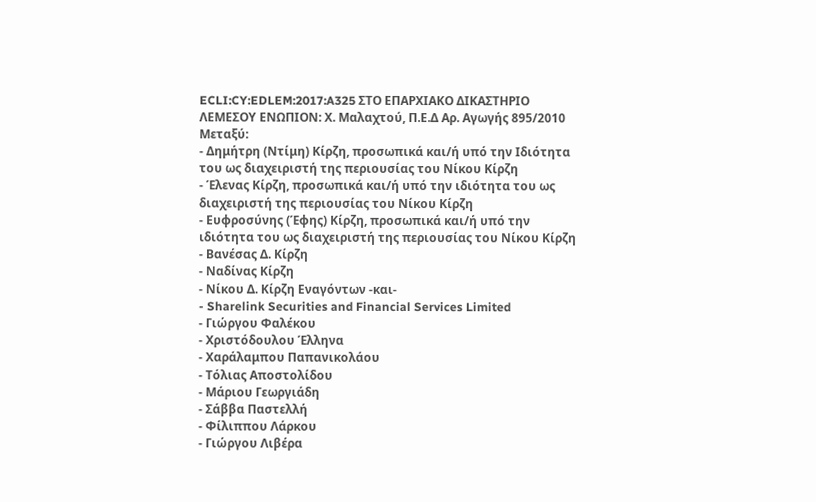ECLI:CY:EDLEM:2017:A325 ΣΤΟ ΕΠΑΡΧΙΑΚΟ ΔΙΚΑΣΤΗΡΙΟ ΛΕΜΕΣΟΥ ΕΝΩΠΙΟΝ: Χ. Μαλαχτού, Π.Ε.Δ Αρ. Αγωγής 895/2010 Μεταξύ:
- Δημήτρη (Ντίμη) Κίρζη, προσωπικά και/ή υπό την Ιδιότητα του ως διαχειριστή της περιουσίας του Νίκου Κίρζη
- Έλενας Κίρζη, προσωπικά και/ή υπό την ιδιότητα του ως διαχειριστή της περιουσίας του Νίκου Κίρζη
- Ευφροσύνης (Έφης) Κίρζη, προσωπικά και/ή υπό την ιδιότητα του ως διαχειριστή της περιουσίας του Νίκου Κίρζη
- Βανέσας Δ. Κίρζη
- Ναδίνας Κίρζη
- Νίκου Δ. Κίρζη Εναγόντων -και-
- Sharelink Securities and Financial Services Limited
- Γιώργου Φαλέκου
- Χριστόδουλου Έλληνα
- Χαράλαμπου Παπανικολάου
- Τόλιας Αποστολίδου
- Μάριου Γεωργιάδη
- Σάββα Παστελλή
- Φίλιππου Λάρκου
- Γιώργου Λιβέρα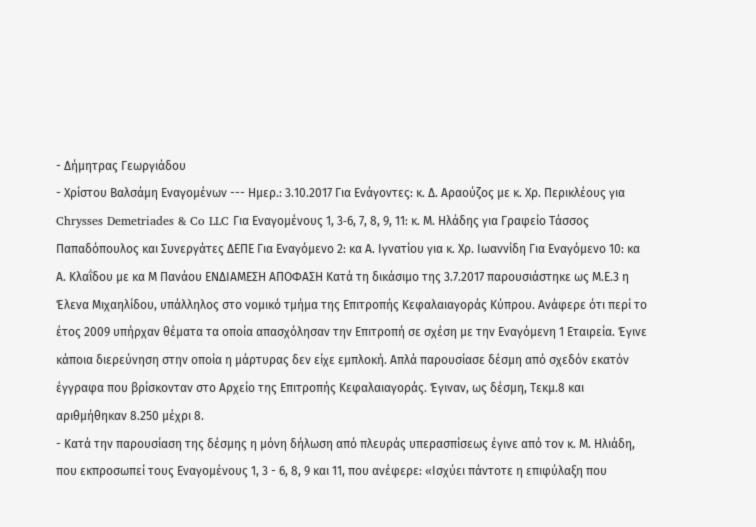- Δήμητρας Γεωργιάδου
- Χρίστου Βαλσάμη Εναγομένων --- Ημερ.: 3.10.2017 Για Ενάγοντες: κ. Δ. Αραούζος με κ. Χρ. Περικλέους για Chrysses Demetriades & Co LLC Για Εναγομένους 1, 3‑6, 7, 8, 9, 11: κ. Μ. Ηλάδης για Γραφείο Τάσσος Παπαδόπουλος και Συνεργάτες ΔΕΠΕ Για Εναγόμενο 2: κα Α. Ιγνατίου για κ. Χρ. Ιωαννίδη Για Εναγόμενο 10: κα Α. Κλαΐδου με κα Μ Πανάου ENΔΙΑΜΕΣΗ ΑΠΟΦΑΣΗ Κατά τη δικάσιμο της 3.7.2017 παρουσιάστηκε ως Μ.Ε.3 η Έλενα Μιχαηλίδου, υπάλληλος στο νομικό τμήμα της Επιτροπής Κεφαλαιαγοράς Κύπρου. Ανάφερε ότι περί το έτος 2009 υπήρχαν θέματα τα οποία απασχόλησαν την Επιτροπή σε σχέση με την Εναγόμενη 1 Εταιρεία. Έγινε κάποια διερεύνηση στην οποία η μάρτυρας δεν είχε εμπλοκή. Απλά παρουσίασε δέσμη από σχεδόν εκατόν έγγραφα που βρίσκονταν στο Αρχείο της Επιτροπής Κεφαλαιαγοράς. Έγιναν, ως δέσμη, Τεκμ.8 και αριθμήθηκαν 8.250 μέχρι 8.
- Κατά την παρουσίαση της δέσμης η μόνη δήλωση από πλευράς υπερασπίσεως έγινε από τον κ. Μ. Ηλιάδη, που εκπροσωπεί τους Εναγομένους 1, 3 - 6, 8, 9 και 11, που ανέφερε: «Ισχύει πάντοτε η επιφύλαξη που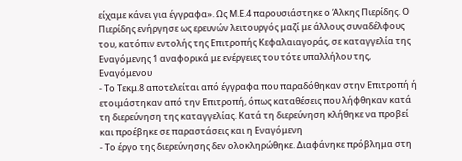είχαμε κάνει για έγγραφα». Ως Μ.Ε.4 παρουσιάστηκε ο Άλκης Πιερίδης. Ο Πιερίδης ενήργησε ως ερευνών λειτουργός μαζί με άλλους συναδέλφους του, κατόπιν εντολής της Επιτροπής Κεφαλαιαγοράς, σε καταγγελία της Εναγόμενης 1 αναφορικά με ενέργειες του τότε υπαλλήλου της, Εναγόμενου
- Το Τεκμ.8 αποτελείται από έγγραφα που παραδόθηκαν στην Επιτροπή ή ετοιμάστηκαν από την Επιτροπή, όπως καταθέσεις που λήφθηκαν κατά τη διερεύνηση της καταγγελίας. Κατά τη διερεύνηση κλήθηκε να προβεί και προέβηκε σε παραστάσεις και η Εναγόμενη
- Το έργο της διερεύνησης δεν ολοκληρώθηκε. Διαφάνηκε πρόβλημα στη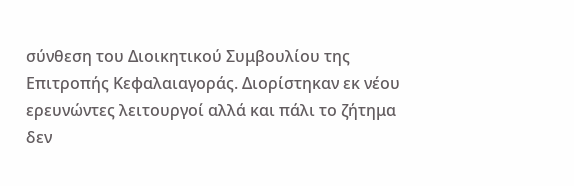σύνθεση του Διοικητικού Συμβουλίου της Επιτροπής Κεφαλαιαγοράς. Διορίστηκαν εκ νέου ερευνώντες λειτουργοί αλλά και πάλι το ζήτημα δεν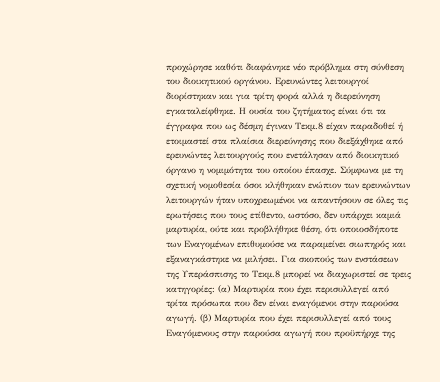προχώρησε καθότι διαφάνηκε νέο πρόβλημα στη σύνθεση του διοικητικού οργάνου. Ερευνώντες λειτουργοί διορίστηκαν και για τρίτη φορά αλλά η διερεύνηση εγκαταλείφθηκε. Η ουσία του ζητήματος είναι ότι τα έγγραφα που ως δέσμη έγιναν Τεκμ.8 είχαν παραδοθεί ή ετοιμαστεί στα πλαίσια διερεύνησης που διεξάχθηκε από ερευνώντες λειτουργούς που ενετάλησαν από διοικητικό όργανο η νομιμότητα του οποίου έπασχε. Σύμφωνα με τη σχετική νομοθεσία όσοι κλήθηκαν ενώπιον των ερευνώντων λειτουργών ήταν υποχρεωμένοι να απαντήσουν σε όλες τις ερωτήσεις που τους ετίθεντο, ωστόσο, δεν υπάρχει καμιά μαρτυρία, ούτε και προβλήθηκε θέση, ότι οποιοσδήποτε των Εναγομένων επιθυμούσε να παραμείνει σιωπηρός και εξαναγκάστηκε να μιλήσει. Για σκοπούς των ενστάσεων της Υπεράσπισης το Τεκμ.8 μπορεί να διαχωριστεί σε τρεις κατηγορίες: (α) Μαρτυρία που έχει περισυλλεγεί από τρίτα πρόσωπα που δεν είναι εναγόμενοι στην παρούσα αγωγή. (β) Μαρτυρία που έχει περισυλλεγεί από τους Εναγόμενους στην παρούσα αγωγή που προϋπήρχε της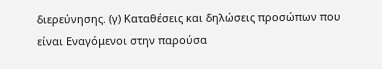διερεύνησης. (γ) Καταθέσεις και δηλώσεις προσώπων που είναι Εναγόμενοι στην παρούσα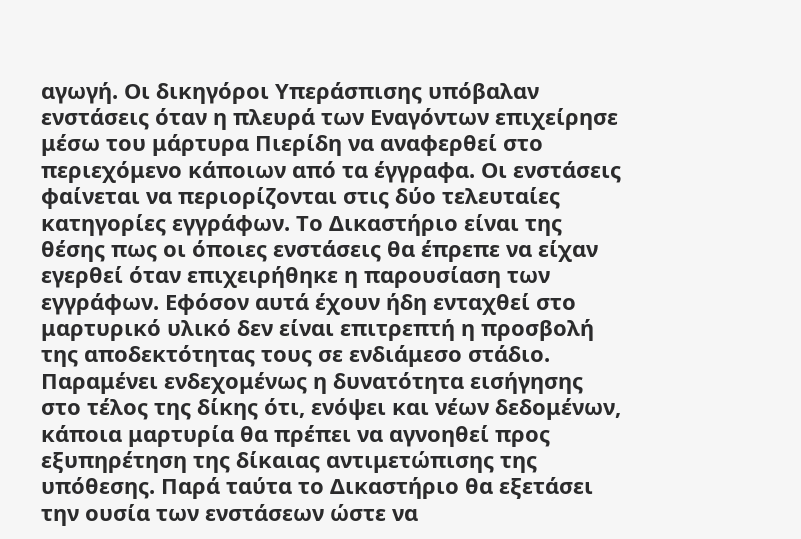αγωγή. Οι δικηγόροι Υπεράσπισης υπόβαλαν ενστάσεις όταν η πλευρά των Εναγόντων επιχείρησε μέσω του μάρτυρα Πιερίδη να αναφερθεί στο περιεχόμενο κάποιων από τα έγγραφα. Οι ενστάσεις φαίνεται να περιορίζονται στις δύο τελευταίες κατηγορίες εγγράφων. Το Δικαστήριο είναι της θέσης πως οι όποιες ενστάσεις θα έπρεπε να είχαν εγερθεί όταν επιχειρήθηκε η παρουσίαση των εγγράφων. Εφόσον αυτά έχουν ήδη ενταχθεί στο μαρτυρικό υλικό δεν είναι επιτρεπτή η προσβολή της αποδεκτότητας τους σε ενδιάμεσο στάδιο. Παραμένει ενδεχομένως η δυνατότητα εισήγησης στο τέλος της δίκης ότι, ενόψει και νέων δεδομένων, κάποια μαρτυρία θα πρέπει να αγνοηθεί προς εξυπηρέτηση της δίκαιας αντιμετώπισης της υπόθεσης. Παρά ταύτα το Δικαστήριο θα εξετάσει την ουσία των ενστάσεων ώστε να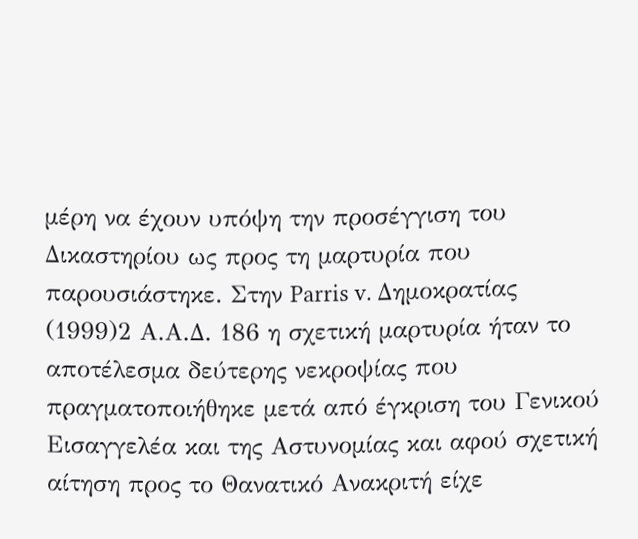μέρη να έχουν υπόψη την προσέγγιση του Δικαστηρίου ως προς τη μαρτυρία που παρουσιάστηκε. Στην Parris v. Δημοκρατίας
(1999)2 Α.Α.Δ. 186 η σχετική μαρτυρία ήταν το αποτέλεσμα δεύτερης νεκροψίας που πραγματοποιήθηκε μετά από έγκριση του Γενικού Εισαγγελέα και της Αστυνομίας και αφού σχετική αίτηση προς το Θανατικό Ανακριτή είχε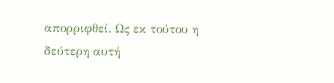απορριφθεί. Ως εκ τούτου η δεύτερη αυτή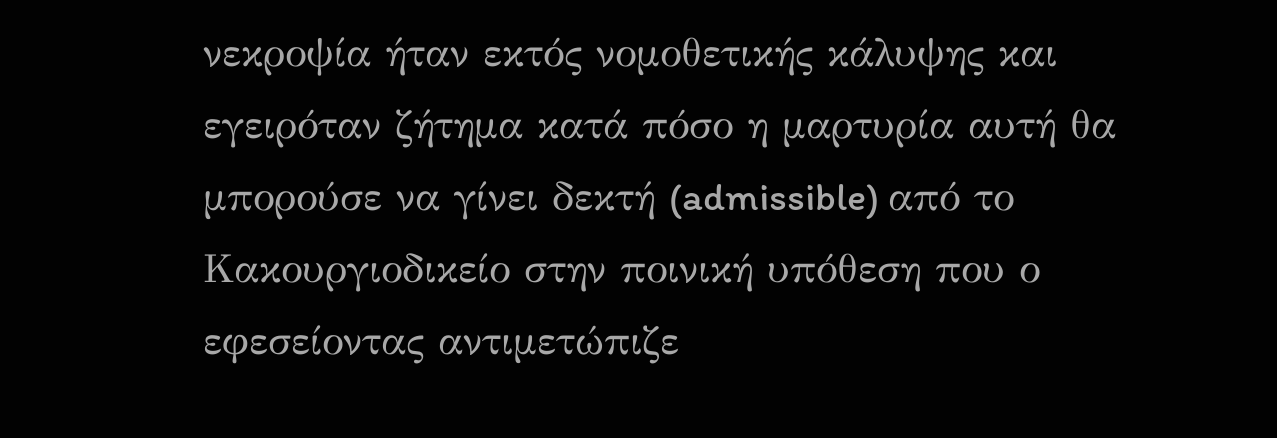νεκροψία ήταν εκτός νομοθετικής κάλυψης και εγειρόταν ζήτημα κατά πόσο η μαρτυρία αυτή θα μπορούσε να γίνει δεκτή (admissible) από το Κακουργιοδικείο στην ποινική υπόθεση που ο εφεσείοντας αντιμετώπιζε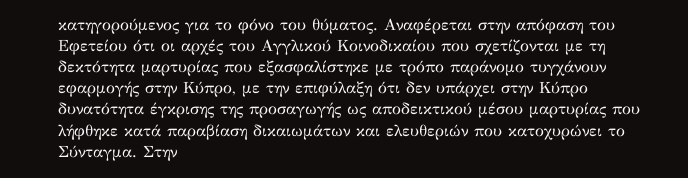κατηγορούμενος για το φόνο του θύματος. Αναφέρεται στην απόφαση του Εφετείου ότι οι αρχές του Αγγλικού Κοινοδικαίου που σχετίζονται με τη δεκτότητα μαρτυρίας που εξασφαλίστηκε με τρόπο παράνομο τυγχάνουν εφαρμογής στην Κύπρο, με την επιφύλαξη ότι δεν υπάρχει στην Κύπρο δυνατότητα έγκρισης της προσαγωγής ως αποδεικτικού μέσου μαρτυρίας που λήφθηκε κατά παραβίαση δικαιωμάτων και ελευθεριών που κατοχυρώνει το Σύνταγμα. Στην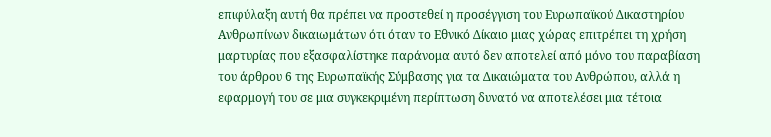επιφύλαξη αυτή θα πρέπει να προστεθεί η προσέγγιση του Ευρωπαϊκού Δικαστηρίου Ανθρωπίνων δικαιωμάτων ότι όταν το Εθνικό Δίκαιο μιας χώρας επιτρέπει τη χρήση μαρτυρίας που εξασφαλίστηκε παράνομα αυτό δεν αποτελεί από μόνο του παραβίαση του άρθρου 6 της Ευρωπαϊκής Σύμβασης για τα Δικαιώματα του Ανθρώπου, αλλά η εφαρμογή του σε μια συγκεκριμένη περίπτωση δυνατό να αποτελέσει μια τέτοια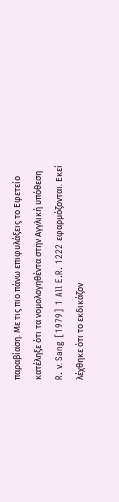παραβίαση. Με τις πιο πάνω επιφυλάξεις το Εφετείο κατέληξε ότι τα νομολογηθέντα στην Αγγλική υπόθεση R. ν. Sang [1979] 1 All E.R. 1222 εφαρμόζονται. Εκεί λέχθηκε ότι το εκδικάζον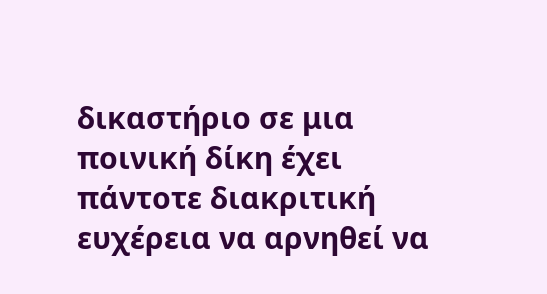δικαστήριο σε μια ποινική δίκη έχει πάντοτε διακριτική ευχέρεια να αρνηθεί να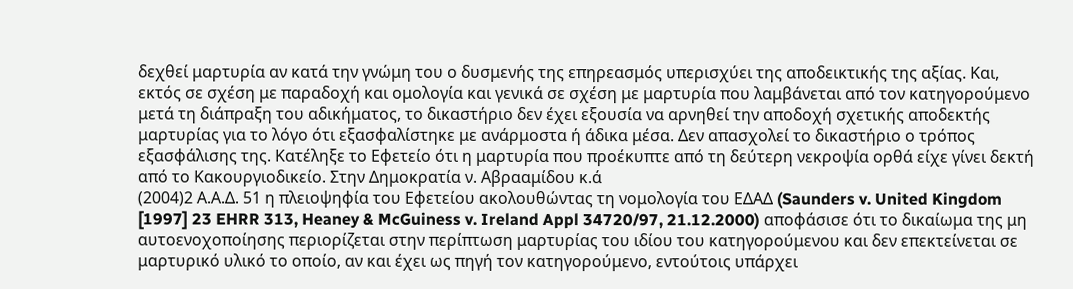δεχθεί μαρτυρία αν κατά την γνώμη του ο δυσμενής της επηρεασμός υπερισχύει της αποδεικτικής της αξίας. Και, εκτός σε σχέση με παραδοχή και ομολογία και γενικά σε σχέση με μαρτυρία που λαμβάνεται από τον κατηγορούμενο μετά τη διάπραξη του αδικήματος, το δικαστήριο δεν έχει εξουσία να αρνηθεί την αποδοχή σχετικής αποδεκτής μαρτυρίας για το λόγο ότι εξασφαλίστηκε με ανάρμοστα ή άδικα μέσα. Δεν απασχολεί το δικαστήριο ο τρόπος εξασφάλισης της. Κατέληξε το Εφετείο ότι η μαρτυρία που προέκυπτε από τη δεύτερη νεκροψία ορθά είχε γίνει δεκτή από το Κακουργιοδικείο. Στην Δημοκρατία ν. Αβρααμίδου κ.ά
(2004)2 Α.Α.Δ. 51 η πλειοψηφία του Εφετείου ακολουθώντας τη νομολογία του ΕΔΑΔ (Saunders v. United Kingdom [1997] 23 EHRR 313, Heaney & McGuiness v. Ireland Appl 34720/97, 21.12.2000) αποφάσισε ότι το δικαίωμα της μη αυτοενοχοποίησης περιορίζεται στην περίπτωση μαρτυρίας του ιδίου του κατηγορούμενου και δεν επεκτείνεται σε μαρτυρικό υλικό το οποίο, αν και έχει ως πηγή τον κατηγορούμενο, εντούτοις υπάρχει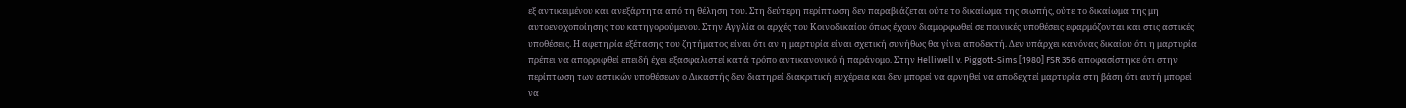εξ αντικειμένου και ανεξάρτητα από τη θέληση του. Στη δεύτερη περίπτωση δεν παραβιάζεται ούτε το δικαίωμα της σιωπής, ούτε το δικαίωμα της μη αυτοενοχοποίησης του κατηγορούμενου. Στην Αγγλία οι αρχές του Κοινοδικαίου όπως έχουν διαμορφωθεί σε ποινικές υποθέσεις εφαρμόζονται και στις αστικές υποθέσεις. Η αφετηρία εξέτασης του ζητήματος είναι ότι αν η μαρτυρία είναι σχετική συνήθως θα γίνει αποδεκτή. Δεν υπάρχει κανόνας δικαίου ότι η μαρτυρία πρέπει να απορριφθεί επειδή έχει εξασφαλιστεί κατά τρόπο αντικανονικό ή παράνομο. Στην Helliwell v. Piggott-Sims [1980] FSR 356 αποφασίστηκε ότι στην περίπτωση των αστικών υποθέσεων ο Δικαστής δεν διατηρεί διακριτική ευχέρεια και δεν μπορεί να αρνηθεί να αποδεχτεί μαρτυρία στη βάση ότι αυτή μπορεί να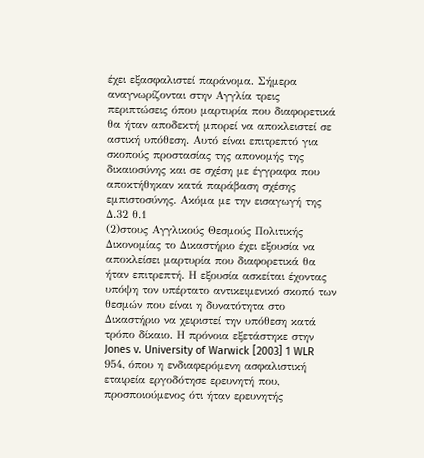έχει εξασφαλιστεί παράνομα. Σήμερα αναγνωρίζονται στην Αγγλία τρεις περιπτώσεις όπου μαρτυρία που διαφορετικά θα ήταν αποδεκτή μπορεί να αποκλειστεί σε αστική υπόθεση. Αυτό είναι επιτρεπτό για σκοπούς προστασίας της απονομής της δικαιοσύνης και σε σχέση με έγγραφα που αποκτήθηκαν κατά παράβαση σχέσης εμπιστοσύνης. Ακόμα με την εισαγωγή της Δ.32 θ.1
(2)στους Αγγλικούς Θεσμούς Πολιτικής Δικονομίας το Δικαστήριο έχει εξουσία να αποκλείσει μαρτυρία που διαφορετικά θα ήταν επιτρεπτή. Η εξουσία ασκείται έχοντας υπόψη τον υπέρτατο αντικειμενικό σκοπό των θεσμών που είναι η δυνατότητα στο Δικαστήριο να χειριστεί την υπόθεση κατά τρόπο δίκαιο. Η πρόνοια εξετάστηκε στην Jones v. University of Warwick [2003] 1 WLR 954, όπου η ενδιαφερόμενη ασφαλιστική εταιρεία εργοδότησε ερευνητή που, προσποιούμενος ότι ήταν ερευνητής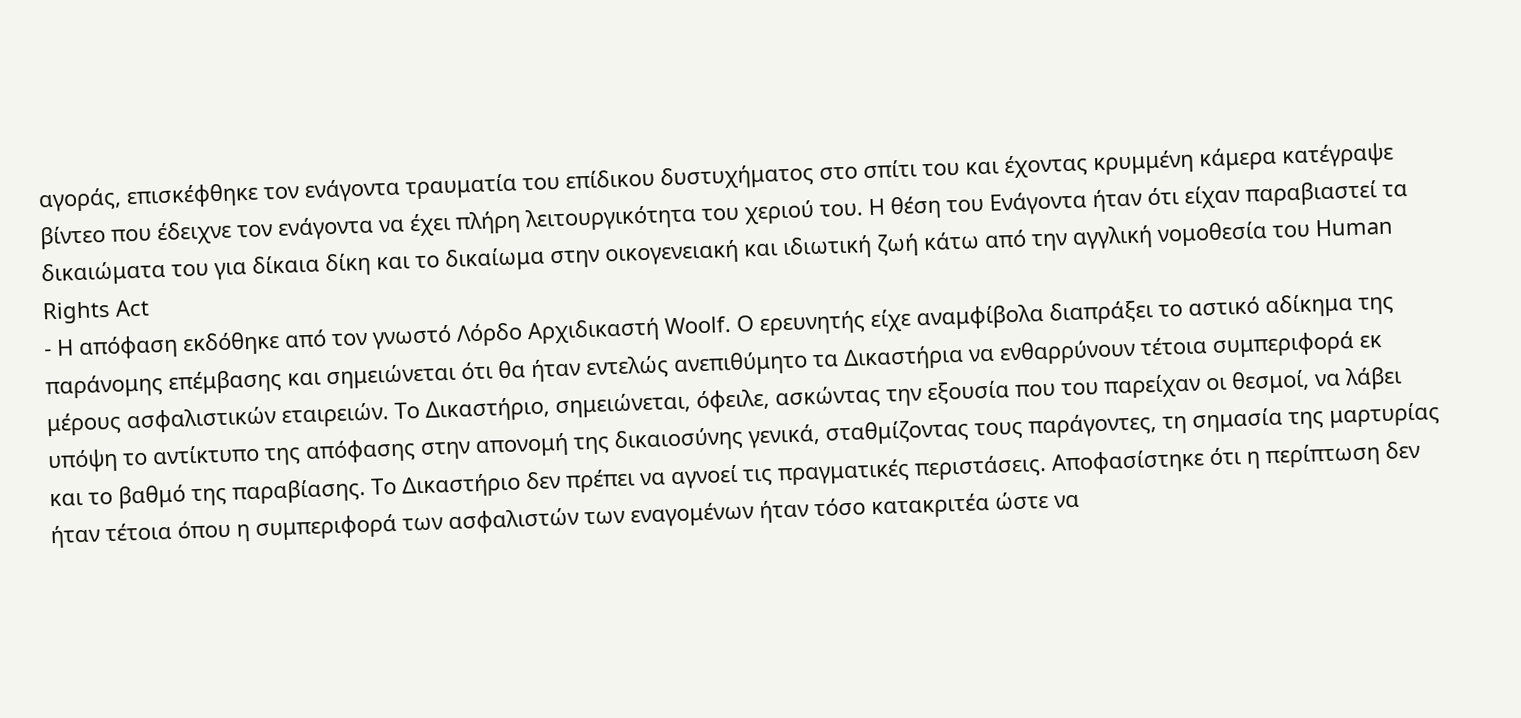αγοράς, επισκέφθηκε τον ενάγοντα τραυματία του επίδικου δυστυχήματος στο σπίτι του και έχοντας κρυμμένη κάμερα κατέγραψε βίντεο που έδειχνε τον ενάγοντα να έχει πλήρη λειτουργικότητα του χεριού του. Η θέση του Ενάγοντα ήταν ότι είχαν παραβιαστεί τα δικαιώματα του για δίκαια δίκη και το δικαίωμα στην οικογενειακή και ιδιωτική ζωή κάτω από την αγγλική νομοθεσία του Human Rights Act
- Η απόφαση εκδόθηκε από τον γνωστό Λόρδο Αρχιδικαστή Woolf. Ο ερευνητής είχε αναμφίβολα διαπράξει το αστικό αδίκημα της παράνομης επέμβασης και σημειώνεται ότι θα ήταν εντελώς ανεπιθύμητο τα Δικαστήρια να ενθαρρύνουν τέτοια συμπεριφορά εκ μέρους ασφαλιστικών εταιρειών. Το Δικαστήριο, σημειώνεται, όφειλε, ασκώντας την εξουσία που του παρείχαν οι θεσμοί, να λάβει υπόψη το αντίκτυπο της απόφασης στην απονομή της δικαιοσύνης γενικά, σταθμίζοντας τους παράγοντες, τη σημασία της μαρτυρίας και το βαθμό της παραβίασης. Το Δικαστήριο δεν πρέπει να αγνοεί τις πραγματικές περιστάσεις. Αποφασίστηκε ότι η περίπτωση δεν ήταν τέτοια όπου η συμπεριφορά των ασφαλιστών των εναγομένων ήταν τόσο κατακριτέα ώστε να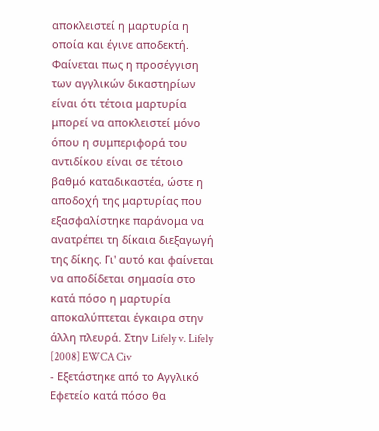αποκλειστεί η μαρτυρία η οποία και έγινε αποδεκτή. Φαίνεται πως η προσέγγιση των αγγλικών δικαστηρίων είναι ότι τέτοια μαρτυρία μπορεί να αποκλειστεί μόνο όπου η συμπεριφορά του αντιδίκου είναι σε τέτοιο βαθμό καταδικαστέα, ώστε η αποδοχή της μαρτυρίας που εξασφαλίστηκε παράνομα να ανατρέπει τη δίκαια διεξαγωγή της δίκης. Γι' αυτό και φαίνεται να αποδίδεται σημασία στο κατά πόσο η μαρτυρία αποκαλύπτεται έγκαιρα στην άλλη πλευρά. Στην Lifely v. Lifely [2008] EWCA Civ
- Εξετάστηκε από το Αγγλικό Εφετείο κατά πόσο θα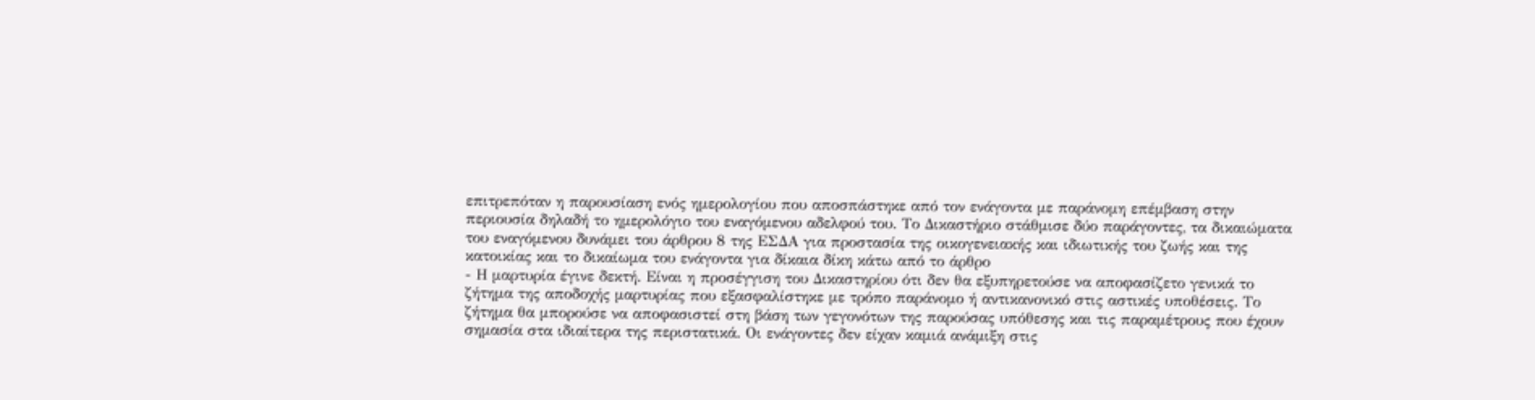επιτρεπόταν η παρουσίαση ενός ημερολογίου που αποσπάστηκε από τον ενάγοντα με παράνομη επέμβαση στην περιουσία δηλαδή το ημερολόγιο του εναγόμενου αδελφού του. Το Δικαστήριο στάθμισε δύο παράγοντες, τα δικαιώματα του εναγόμενου δυνάμει του άρθρου 8 της ΕΣΔΑ για προστασία της οικογενειακής και ιδιωτικής του ζωής και της κατοικίας και το δικαίωμα του ενάγοντα για δίκαια δίκη κάτω από το άρθρο
- Η μαρτυρία έγινε δεκτή. Είναι η προσέγγιση του Δικαστηρίου ότι δεν θα εξυπηρετούσε να αποφασίζετο γενικά το ζήτημα της αποδοχής μαρτυρίας που εξασφαλίστηκε με τρόπο παράνομο ή αντικανονικό στις αστικές υποθέσεις. Το ζήτημα θα μπορούσε να αποφασιστεί στη βάση των γεγονότων της παρούσας υπόθεσης και τις παραμέτρους που έχουν σημασία στα ιδιαίτερα της περιστατικά. Οι ενάγοντες δεν είχαν καμιά ανάμιξη στις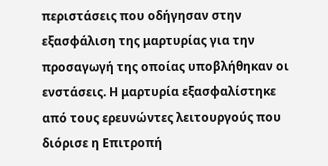περιστάσεις που οδήγησαν στην εξασφάλιση της μαρτυρίας για την προσαγωγή της οποίας υποβλήθηκαν οι ενστάσεις. Η μαρτυρία εξασφαλίστηκε από τους ερευνώντες λειτουργούς που διόρισε η Επιτροπή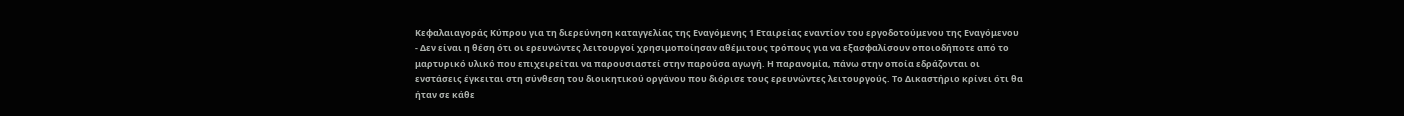Κεφαλαιαγοράς Κύπρου για τη διερεύνηση καταγγελίας της Εναγόμενης 1 Εταιρείας εναντίον του εργοδοτούμενου της Εναγόμενου
- Δεν είναι η θέση ότι οι ερευνώντες λειτουργοί χρησιμοποίησαν αθέμιτους τρόπους για να εξασφαλίσουν οποιοδήποτε από το μαρτυρικό υλικό που επιχειρείται να παρουσιαστεί στην παρούσα αγωγή. Η παρανομία, πάνω στην οποία εδράζονται οι ενστάσεις έγκειται στη σύνθεση του διοικητικού οργάνου που διόρισε τους ερευνώντες λειτουργούς. Το Δικαστήριο κρίνει ότι θα ήταν σε κάθε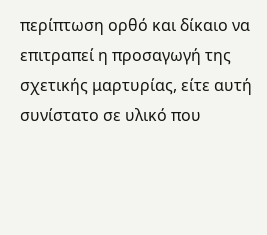περίπτωση ορθό και δίκαιο να επιτραπεί η προσαγωγή της σχετικής μαρτυρίας, είτε αυτή συνίστατο σε υλικό που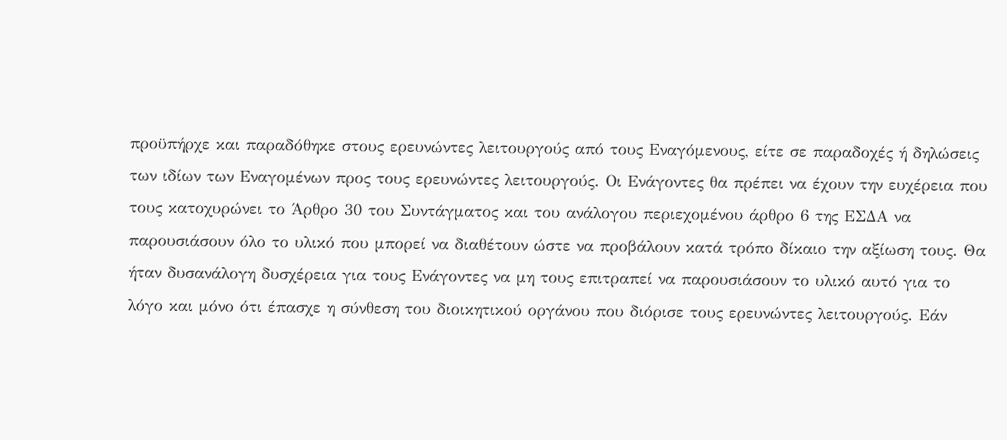προϋπήρχε και παραδόθηκε στους ερευνώντες λειτουργούς από τους Εναγόμενους, είτε σε παραδοχές ή δηλώσεις των ιδίων των Εναγομένων προς τους ερευνώντες λειτουργούς. Οι Ενάγοντες θα πρέπει να έχουν την ευχέρεια που τους κατοχυρώνει το Άρθρο 30 του Συντάγματος και του ανάλογου περιεχομένου άρθρο 6 της ΕΣΔΑ να παρουσιάσουν όλο το υλικό που μπορεί να διαθέτουν ώστε να προβάλουν κατά τρόπο δίκαιο την αξίωση τους. Θα ήταν δυσανάλογη δυσχέρεια για τους Ενάγοντες να μη τους επιτραπεί να παρουσιάσουν το υλικό αυτό για το λόγο και μόνο ότι έπασχε η σύνθεση του διοικητικού οργάνου που διόρισε τους ερευνώντες λειτουργούς. Εάν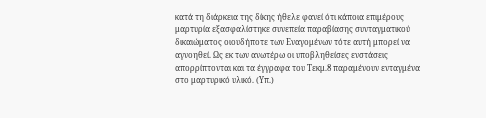κατά τη διάρκεια της δίκης ήθελε φανεί ότι κάποια επιμέρους μαρτυρία εξασφαλίστηκε συνεπεία παραβίασης συνταγματικού δικαιώματος οιουδήποτε των Εναγομένων τότε αυτή μπορεί να αγνοηθεί. Ως εκ των ανωτέρω οι υποβληθείσες ενστάσεις απορρίπτονται και τα έγγραφα του Τεκμ.8 παραμένουν ενταγμένα στο μαρτυρικό υλικό. (Υπ.)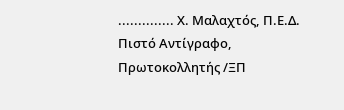.............. Χ. Μαλαχτός, Π.Ε.Δ. Πιστό Αντίγραφο, Πρωτοκολλητής /ΞΠ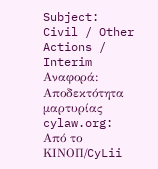Subject: Civil / Other Actions / Interim Αναφορά: Αποδεκτότητα μαρτυρίας cylaw.org: Από το ΚΙΝOΠ/CyLii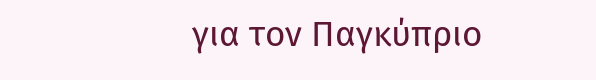για τον Παγκύπριο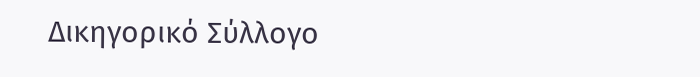Δικηγορικό Σύλλογο